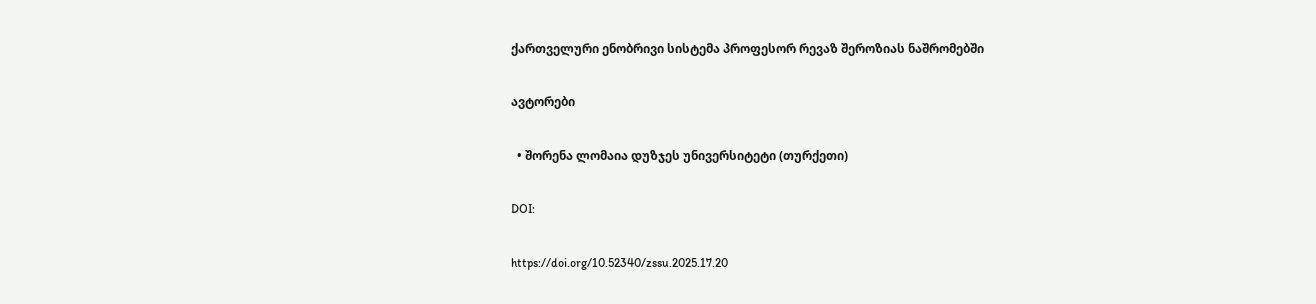ქართველური ენობრივი სისტემა პროფესორ რევაზ შეროზიას ნაშრომებში

ავტორები

  • შორენა ლომაია დუზჯეს უნივერსიტეტი (თურქეთი)

DOI:

https://doi.org/10.52340/zssu.2025.17.20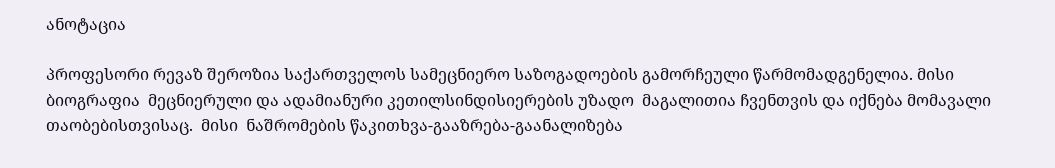ანოტაცია

პროფესორი რევაზ შეროზია საქართველოს სამეცნიერო საზოგადოების გამორჩეული წარმომადგენელია. მისი ბიოგრაფია  მეცნიერული და ადამიანური კეთილსინდისიერების უზადო  მაგალითია ჩვენთვის და იქნება მომავალი თაობებისთვისაც.  მისი  ნაშრომების წაკითხვა-გააზრება-გაანალიზება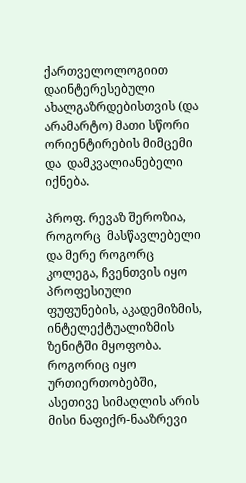ქართველოლოგიით დაინტერესებული ახალგაზრდებისთვის (და არამარტო) მათი სწორი ორიენტირების მიმცემი და  დამკვალიანებელი იქნება.

პროფ. რევაზ შეროზია, როგორც  მასწავლებელი და მერე როგორც კოლეგა, ჩვენთვის იყო  პროფესიული ფუფუნების, აკადემიზმის, ინტელექტუალიზმის ზენიტში მყოფობა. როგორიც იყო ურთიერთობებში, ასეთივე სიმაღლის არის მისი ნაფიქრ-ნააზრევი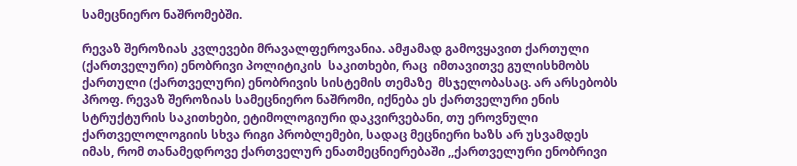სამეცნიერო ნაშრომებში.

რევაზ შეროზიას კვლევები მრავალფეროვანია. ამჟამად გამოვყავით ქართული (ქართველური) ენობრივი პოლიტიკის  საკითხები, რაც  იმთავითვე გულისხმობს  ქართული (ქართველური) ენობრივის სისტემის თემაზე  მსჯელობასაც. არ არსებობს პროფ. რევაზ შეროზიას სამეცნიერო ნაშრომი, იქნება ეს ქართველური ენის სტრუქტურის საკითხები, ეტიმოლოგიური დაკვირვებანი, თუ ეროვნული ქართველოლოგიის სხვა რიგი პრობლემები, სადაც მეცნიერი ხაზს არ უსვამდეს იმას, რომ თანამედროვე ქართველურ ენათმეცნიერებაში ,,ქართველური ენობრივი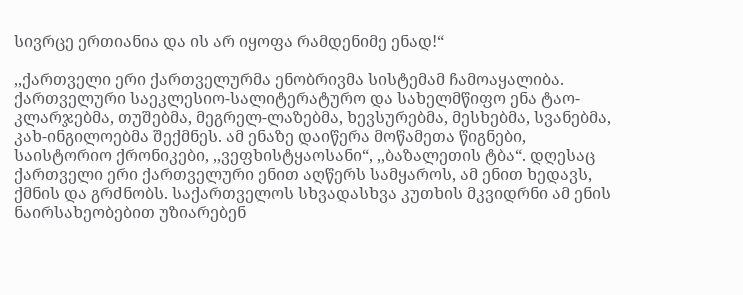სივრცე ერთიანია და ის არ იყოფა რამდენიმე ენად!“

,,ქართველი ერი ქართველურმა ენობრივმა სისტემამ ჩამოაყალიბა. ქართველური საეკლესიო-სალიტერატურო და სახელმწიფო ენა ტაო-კლარჯებმა, თუშებმა, მეგრელ-ლაზებმა, ხევსურებმა, მესხებმა, სვანებმა, კახ-ინგილოებმა შექმნეს. ამ ენაზე დაიწერა მოწამეთა წიგნები, საისტორიო ქრონიკები, ,,ვეფხისტყაოსანი“, ,,ბაზალეთის ტბა“. დღესაც ქართველი ერი ქართველური ენით აღწერს სამყაროს, ამ ენით ხედავს, ქმნის და გრძნობს. საქართველოს სხვადასხვა კუთხის მკვიდრნი ამ ენის ნაირსახეობებით უზიარებენ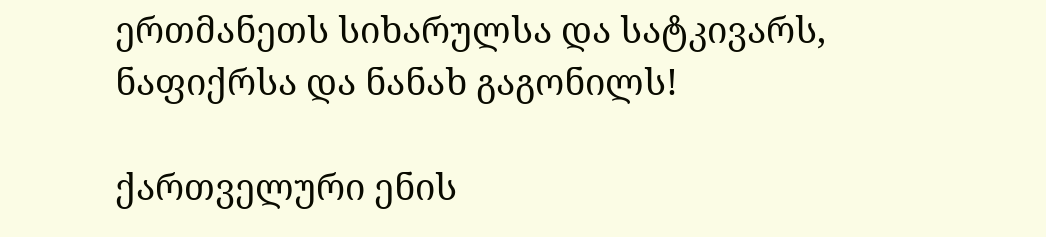ერთმანეთს სიხარულსა და სატკივარს, ნაფიქრსა და ნანახ გაგონილს!

ქართველური ენის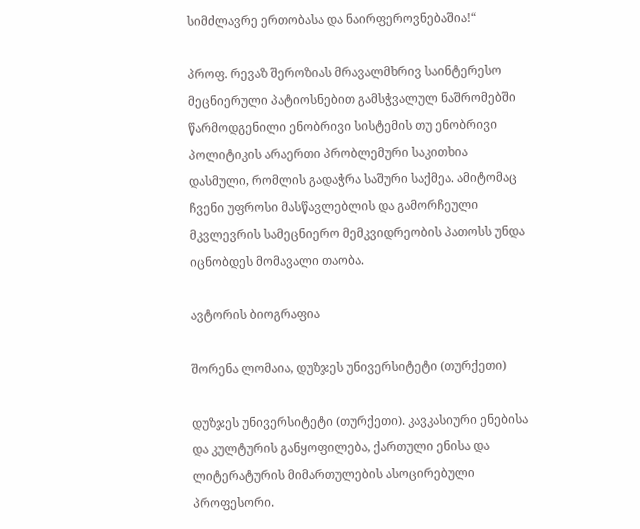სიმძლავრე ერთობასა და ნაირფეროვნებაშია!“

პროფ. რევაზ შეროზიას მრავალმხრივ საინტერესო მეცნიერული პატიოსნებით გამსჭვალულ ნაშრომებში წარმოდგენილი ენობრივი სისტემის თუ ენობრივი პოლიტიკის არაერთი პრობლემური საკითხია დასმული, რომლის გადაჭრა საშური საქმეა. ამიტომაც ჩვენი უფროსი მასწავლებლის და გამორჩეული მკვლევრის სამეცნიერო მემკვიდრეობის პათოსს უნდა იცნობდეს მომავალი თაობა.

ავტორის ბიოგრაფია

შორენა ლომაია, დუზჯეს უნივერსიტეტი (თურქეთი)

დუზჯეს უნივერსიტეტი (თურქეთი). კავკასიური ენებისა და კულტურის განყოფილება, ქართული ენისა და ლიტერატურის მიმართულების ასოცირებული პროფესორი.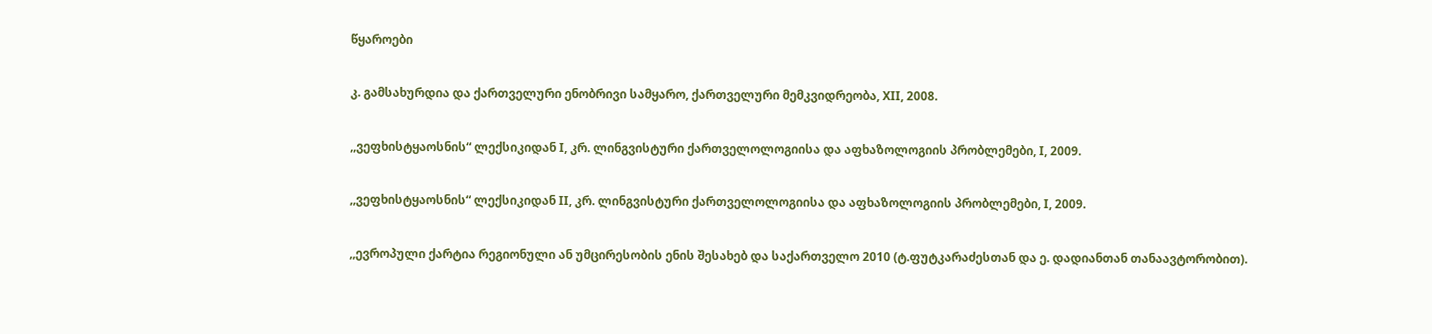წყაროები

კ. გამსახურდია და ქართველური ენობრივი სამყარო, ქართველური მემკვიდრეობა, XII, 2008.

,,ვეფხისტყაოსნის“ ლექსიკიდან I, კრ. ლინგვისტური ქართველოლოგიისა და აფხაზოლოგიის პრობლემები, I, 2009.

,,ვეფხისტყაოსნის“ ლექსიკიდან II, კრ. ლინგვისტური ქართველოლოგიისა და აფხაზოლოგიის პრობლემები, I, 2009.

,,ევროპული ქარტია რეგიონული ან უმცირესობის ენის შესახებ და საქართველო 2010 (ტ.ფუტკარაძესთან და ე. დადიანთან თანაავტორობით).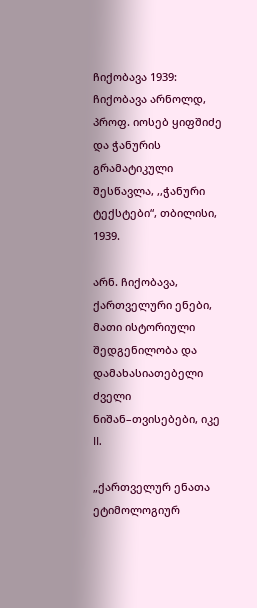ჩიქობავა 1939: ჩიქობავა არნოლდ, პროფ. იოსებ ყიფშიძე და ჭანურის გრამატიკული შესწავლა, ,,ჭანური ტექსტები“, თბილისი, 1939.

არნ. ჩიქობავა, ქართველური ენები, მათი ისტორიული შედგენილობა და დამახასიათებელი ძველი ნიშან–თვისებები, იკე II.

„ქართველურ ენათა ეტიმოლოგიურ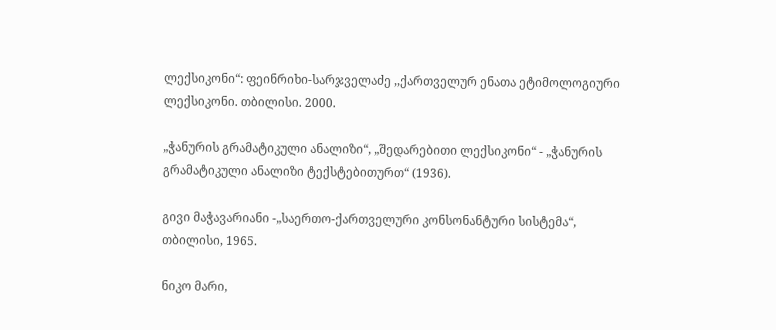ლექსიკონი“: ფეინრიხი-სარჯველაძე ,,ქართველურ ენათა ეტიმოლოგიური ლექსიკონი. თბილისი. 2000.

„ჭანურის გრამატიკული ანალიზი“, „შედარებითი ლექსიკონი“ - „ჭანურის გრამატიკული ანალიზი ტექსტებითურთ“ (1936).

გივი მაჭავარიანი -„საერთო-ქართველური კონსონანტური სისტემა“, თბილისი, 1965.

ნიკო მარი,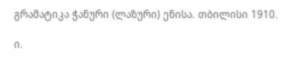გრამატიკა ჭანური (ლაზური) ენისა. თბილისი 1910.

ი.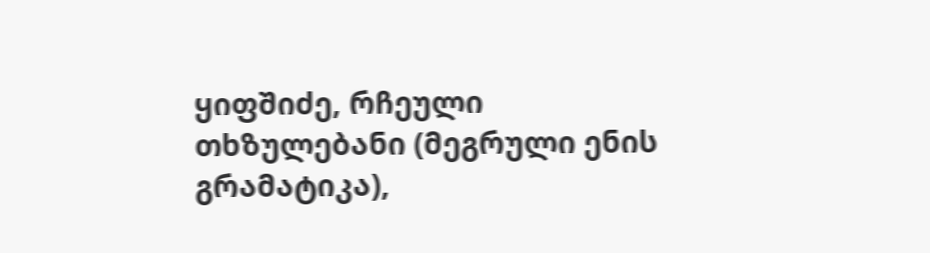ყიფშიძე, რჩეული თხზულებანი (მეგრული ენის გრამატიკა),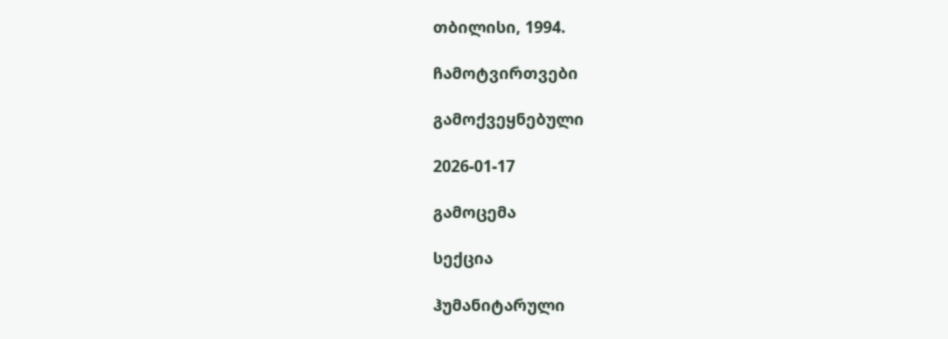თბილისი, 1994.

ჩამოტვირთვები

გამოქვეყნებული

2026-01-17

გამოცემა

სექცია

ჰუმანიტარული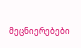მეცნიერებები